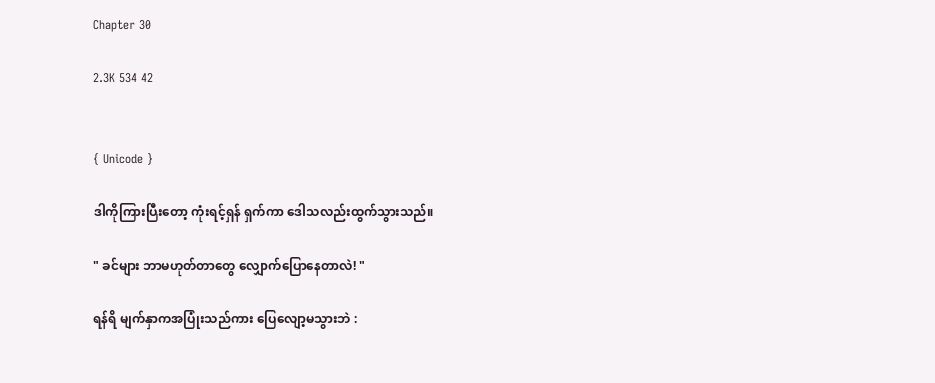Chapter 30

2.3K 534 42


{ Unicode }

ဒါကိုကြားပြီးတော့ ကုံးရင့်ရှန် ရှက်ကာ ဒေါသလည်းထွက်သွားသည်။

" ခင်များ ဘာမဟုတ်တာတွေ လျှောက်ပြောနေတာလဲ! "

ရန်ရိ မျက်နှာကအပြုံးသည်ကား ပြေလျော့မသွားဘဲ :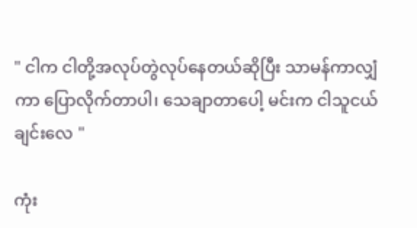" ငါက ငါတို့အလုပ်တွဲလုပ်နေတယ်ဆိုပြီး သာမန်ကာလျှံကာ ပြောလိုက်တာပါ၊ သေချာတာပေါ့ မင်းက ငါသူငယ်ချင်းလေ "

ကုံး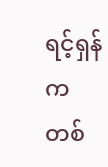ရင့်ရှန်က တစ်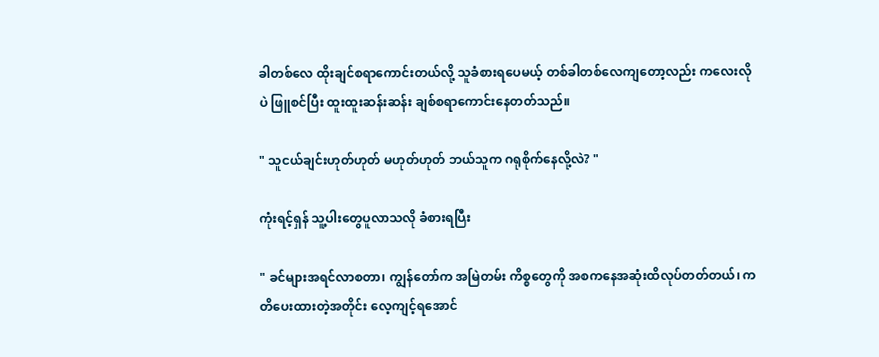ခါတစ်လေ ထိုးချင်စရာကောင်းတယ်လို့ သူခံစားရပေမယ့် တစ်ခါတစ်လေကျတော့လည်း ကလေးလိုပဲ ဖြူစင်ပြီး ထူးထူးဆန်းဆန်း ချစ်စရာကောင်းနေတတ်သည်။

" သူငယ်ချင်းဟုတ်ဟုတ် မဟုတ်ဟုတ် ဘယ်သူက ဂရုစိုက်နေလို့လဲ? "

ကုံးရင့်ရှန် သူ့ပါးတွေပူလာသလို ခံစားရပြီး

" ခင်များအရင်လာစတာ၊ ကျွန်တော်က အမြဲတမ်း ကိစ္စတွေကို အစကနေအဆုံးထိလုပ်တတ်တယ်၊ ကတိပေးထားတဲ့အတိုင်း လေ့ကျင့်ရအောင်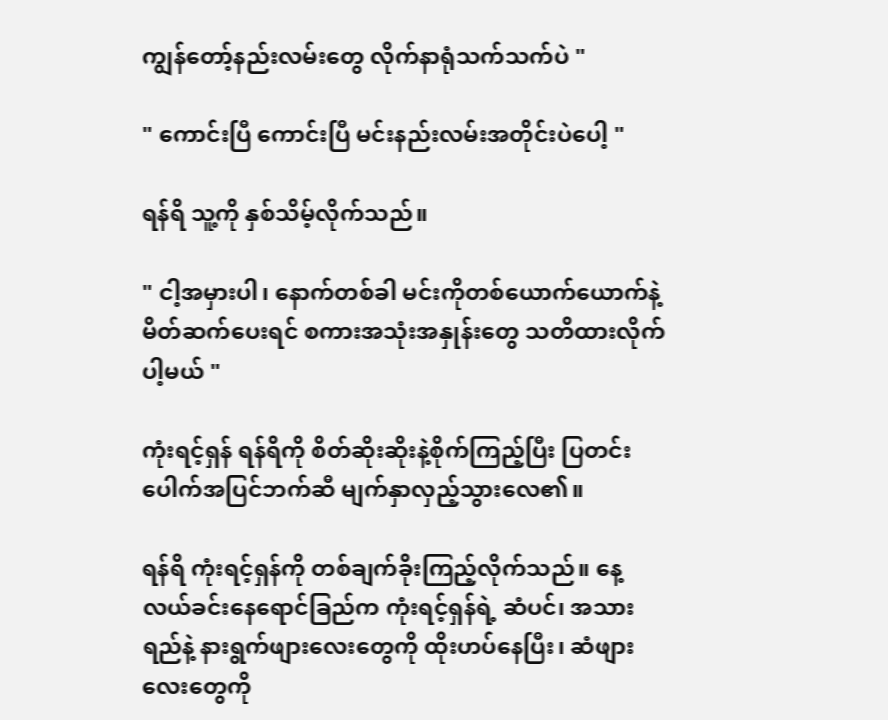ကျွန်တော့်နည်းလမ်းတွေ လိုက်နာရုံသက်သက်ပဲ "

" ကောင်းပြီ ကောင်းပြီ မင်းနည်းလမ်းအတိုင်းပဲပေါ့ "

ရန်ရိ သူ့ကို နှစ်သိမ့်လိုက်သည်။

" ငါ့အမှားပါ၊ နောက်တစ်ခါ မင်းကိုတစ်ယောက်ယောက်နဲ့ မိတ်ဆက်ပေးရင် စကားအသုံးအနှုန်းတွေ သတိထားလိုက်ပါ့မယ် "

ကုံးရင့်ရှန် ရန်ရိကို စိတ်ဆိုးဆိုးနဲ့စိုက်ကြည့်ပြီး ပြတင်းပေါက်အပြင်ဘက်ဆီ မျက်နှာလှည့်သွားလေ၏။

ရန်ရိ ကုံးရင့်ရှန်ကို တစ်ချက်ခိုးကြည့်လိုက်သည်။ နေ့လယ်ခင်းနေရောင်ခြည်က ကုံးရင့်ရှန်ရဲ့ ဆံပင်၊ အသားရည်နဲ့ နားရွက်ဖျားလေးတွေကို ထိုးဟပ်နေပြီး၊ ဆံဖျားလေးတွေကို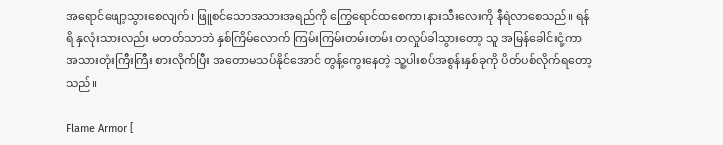အရောင်ဖျော့သွားစေလျက်၊ ဖြူစင်သောအသားအရည်ကို ကြွေရောင်ထစေကာ၊နားသီးလေးကို နီရဲလာစေသည်။ ရန်ရိ နှလုံးသားလည်း မတတ်သာဘဲ နှစ်ကြိမ်လောက် ကြမ်းကြမ်းတမ်းတမ်း တလှုပ်ခါသွားတော့ သူ အမြန်ခေါင်းငုံ့ကာ အသားတုံးကြီးကြီး စားလိုက်ပြီး အတောမသပ်နိုင်အောင် တွန့်ကွေးနေတဲ့ သူ့ပါးစပ်အစွန်းနှစ်ခုကို ပိတ်ပစ်လိုက်ရတော့သည်။

Flame Armor [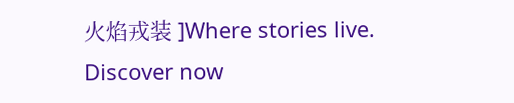火焰戎装 ]Where stories live. Discover now